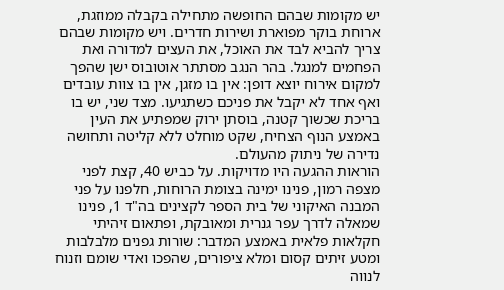יש מקומות שבהם החופשה מתחילה בקבלה ממוזגת, ארוחת בוקר מפוארת ושירות חדרים. ויש מקומות שבהם צריך להביא לבד את האוכל, את העצים למדורה ואת הפחמים למנגל. בהר הנגב מסתתר אוטובוס ישן שהפך למקום אירוח יוצא דופן: אין בו מזגן, אין בו צוות עובדים ואף אחד לא יקבל את פניכם כשתגיעו. מצד שני, יש בו בריכת שכשוך קטנה, בוסתן ירוק שמפתיע את העין באמצע הנוף הצחיח, שקט מוחלט ללא קליטה ותחושה נדירה של ניתוק מהעולם.
הוראות ההגעה היו מדויקות. על כביש 40, קצת לפני מצפה רמון, פנינו ימינה בצומת הרוחות, חלפנו על פני המבנה האיקוני של בית הספר לקצינים בה"ד 1, פנינו שמאלה לדרך עפר גנרית ומאובקת, ופתאום זיהיתי חקלאות פלאית באמצע המדבר: שורות גפנים מלבלבות ומטע זיתים קסום ומלא ציפורים, שהפכו ואדי שומם וזנוח לנווה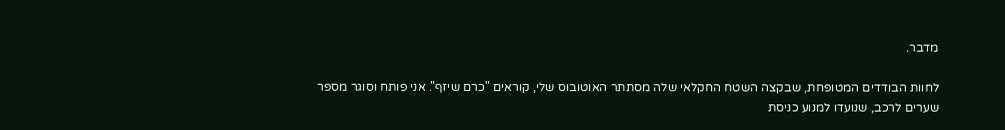מדבר.

לחוות הבודדים המטופחת, שבקצה השטח החקלאי שלה מסתתר האוטובוס שלי, קוראים "כרם שיזף". אני פותח וסוגר מספר שערים לרכב, שנועדו למנוע כניסת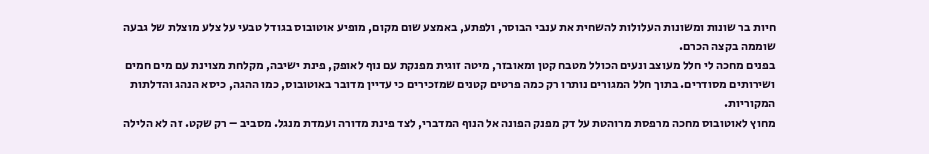חיות בר שונות ומשונות העלולות להשחית את ענבי הבוסר, ולפתע, באמצע שום מקום, מופיע אוטובוס בגודל טבעי על צלע מוצלת של גבעה שוממה בקצה הכרם.
בפנים מחכה לי חלל מעוצב ונעים הכולל מטבח קטן ומאובזר, מיטה זוגית מפנקת עם נוף לאופק, פינת ישיבה, מקלחת מצוינת עם מים חמים ושירותים מסודרים. בתוך חלל המגורים נותרו רק כמה פרטים קטנים שמזכירים כי עדיין מדובר באוטובוס, כמו ההגה, כיסא הנהג והדלתות המקוריות.
מחוץ לאוטובוס מחכה מרפסת מרוהטת על דק מפנק הפונה אל הנוף המדברי, לצד פינת מדורה ועמדת מנגל. מסביב – רק שקט. זה לא הלילה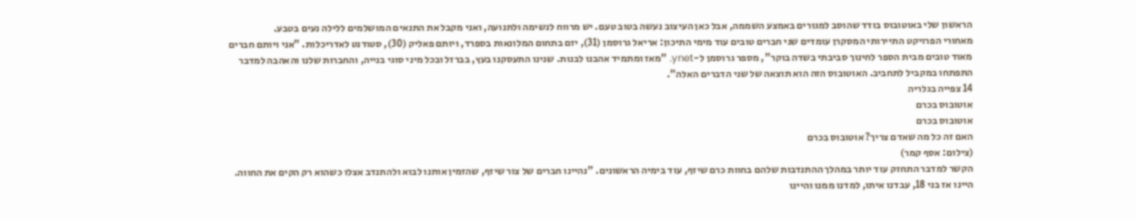הראשון שלי באוטובוס בודד שהוסב למגורים באמצע השממה, אבל כאן העיצוב נעשה בטוב טעם. יש מרווח לנשימה ולתנועה, ואני מקבל את התנאים המושלמים ללילה נעים בטבע.
מאחורי הפרויקט התיירותי המסקרן עומדים שני חברים טובים עוד מימי התיכון: אריאל גרוסמן (31), יזם בתחום המלונאות בספרד, ויותם פאליק (30), סטודנט לאדריכלות. "אני ויותם חברים מאוד טובים מבית הספר לחינוך סביבתי בשדה בוקר", מספר גרוסמן ל-ynet. "מאז ומתמיד אהבנו לבנות. שנינו התעסקנו בעץ, בברזל ובכל מיני סוגי בנייה, והחברות שלנו והאהבה למדבר התפתחו במקביל לתחביב. האוטובוס הזה הוא תוצאה של שני הדברים האלה".
14 צפייה בגלריה
אוטובוס בכרם
אוטובוס בכרם
האם זה כל מה שאדם צריך? אוטובוס בכרם
(צילום: אסף קמר)
הקשר למדבר התחזק עוד יותר במהלך ההתנדבות שלהם בחוות כרם שיזף, עוד בימיה הראשונים. "נהיינו חברים של צור שיזף, שהזמין אותנו לבוא ולהתנדב אצלו כשהוא רק הקים את החווה. היינו אז בני 18, עבדנו איתו, למדנו ממנו והיינו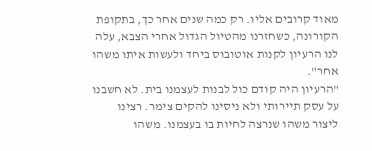מאוד קרובים אליו. רק כמה שנים אחר כך, בתקופת הקורונה, כשחזרנו מהטיול הגדול אחרי הצבא, עלה לנו הרעיון לקנות אוטובוס ביחד ולעשות איתו משהו אחר".
"הרעיון היה קודם כול לבנות לעצמנו בית. לא חשבנו על עסק תיירותי ולא ניסינו להקים צימר. רצינו ליצור משהו שנרצה לחיות בו בעצמנו. משהו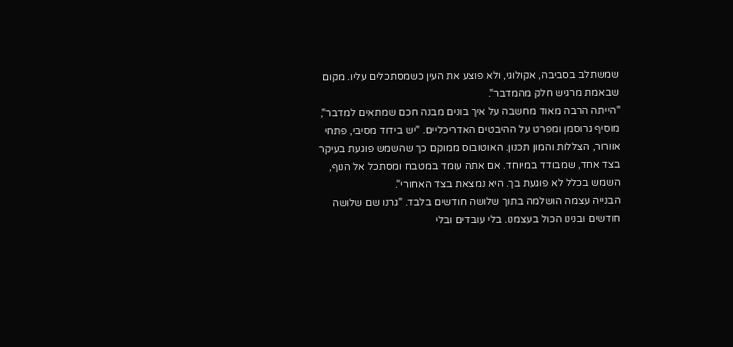שמשתלב בסביבה, אקולוגי, ולא פוצע את העין כשמסתכלים עליו. מקום שבאמת מרגיש חלק מהמדבר".
"הייתה הרבה מאוד מחשבה על איך בונים מבנה חכם שמתאים למדבר", מוסיף גרוסמן ומפרט על ההיבטים האדריכליים. "יש בידוד מסיבי, פתחי אוורור, הצללות והמון תכנון. האוטובוס ממוקם כך שהשמש פוגעת בעיקר בצד אחד, שמבודד במיוחד. אם אתה עומד במטבח ומסתכל אל הנוף, השמש בכלל לא פוגעת בך. היא נמצאת בצד האחורי".
הבנייה עצמה הושלמה בתוך שלושה חודשים בלבד. "גרנו שם שלושה חודשים ובנינו הכול בעצמנו. בלי עובדים ובלי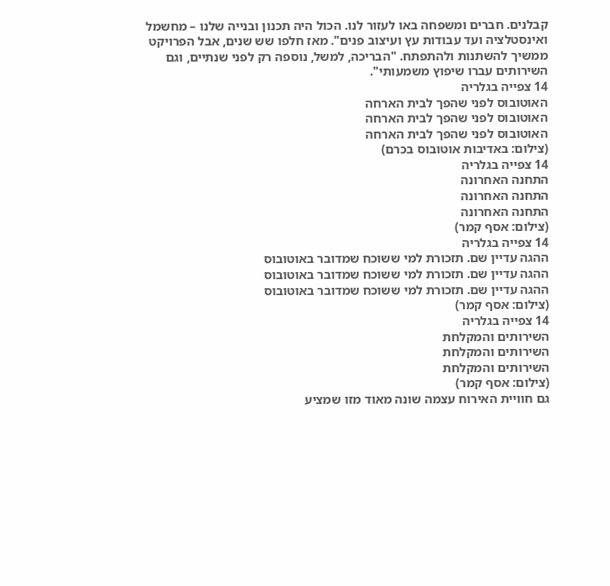קבלנים. חברים ומשפחה באו לעזור לנו. הכול היה תכנון ובנייה שלנו – מחשמל ואינסטלציה ועד עבודות עץ ועיצוב פנים". מאז חלפו שש שנים, אבל הפרויקט ממשיך להשתנות ולהתפתח. "הבריכה, למשל, נוספה רק לפני שנתיים, וגם השירותים עברו שיפוץ משמעותי".
14 צפייה בגלריה
האוטובוס לפני שהפך לבית הארחה
האוטובוס לפני שהפך לבית הארחה
האוטובוס לפני שהפך לבית הארחה
(צילום: באדיבות אוטובוס בכרם)
14 צפייה בגלריה
התחנה האחרונה
התחנה האחרונה
התחנה האחרונה
(צילום: אסף קמר)
14 צפייה בגלריה
ההגה עדיין שם. תזכורת למי ששוכח שמדובר באוטובוס
ההגה עדיין שם. תזכורת למי ששוכח שמדובר באוטובוס
ההגה עדיין שם. תזכורת למי ששוכח שמדובר באוטובוס
(צילום: אסף קמר)
14 צפייה בגלריה
השירותים והמקלחת
השירותים והמקלחת
השירותים והמקלחת
(צילום: אסף קמר)
גם חוויית האירוח עצמה שונה מאוד מזו שמציע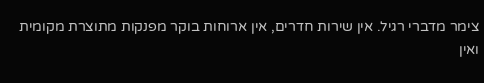צימר מדברי רגיל. אין שירות חדרים, אין ארוחות בוקר מפנקות מתוצרת מקומית ואין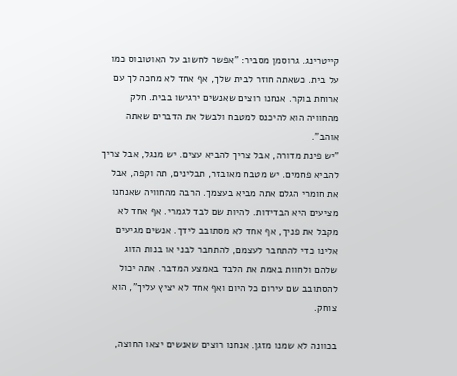קייטרינג. גרוסמן מסביר: "אפשר לחשוב על האוטובוס כמו על בית. כשאתה חוזר לבית שלך, אף אחד לא מחכה לך עם ארוחת בוקר. אנחנו רוצים שאנשים ירגישו בבית. חלק מהחוויה הוא להיכנס למטבח ולבשל את הדברים שאתה אוהב".
"יש פינת מדורה, אבל צריך להביא עצים. יש מנגל, אבל צריך להביא פחמים. יש מטבח מאובזר, תבלינים, תה וקפה, אבל את חומרי הגלם אתה מביא בעצמך. הרבה מהחוויה שאנחנו מציעים היא הבדידות. להיות שם לבד לגמרי. אף אחד לא מקבל את פניך, אף אחד לא מסתובב לידך. אנשים מגיעים אלינו כדי להתחבר לעצמם, להתחבר לבני או בנות הזוג שלהם ולחוות באמת את הלבד באמצע המדבר. אתה יכול להסתובב שם עירום כל היום ואף אחד לא יציץ עליך", הוא צוחק.

בכוונה לא שמנו מזגן. אנחנו רוצים שאנשים יצאו החוצה,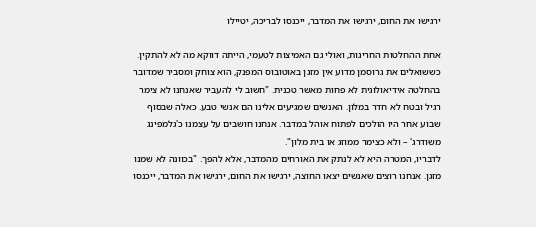ירגישו את החום, ירגישו את המדבר, ייכנסו לבריכה, יטיילו

אחת ההחלטות החריגות, ואולי גם האמיצות לטעמי, הייתה דווקא מה לא להתקין. כששואלים את גרוסמן מדוע אין מזגן באוטובוס המפנק, הוא צוחק ומסביר שמדובר בהחלטה אידיאולוגית לא פחות מאשר טכנית. "חשוב לי להעביר שאנחנו לא צימר רגיל ובטח לא חדר במלון. האנשים שמגיעים אלינו הם אנשי טבע. כאלה שבסוף שבוע אחר היו הולכים לפתוח אוהל במדבר. אנחנו חושבים על עצמנו כ'גלמפינג משודרג' – ולא כצימר ממוזג או בית מלון".
לדבריו, המטרה היא לא לנתק את האורחים מהמדבר, אלא להפך. "בכוונה לא שמנו מזגן. אנחנו רוצים שאנשים יצאו החוצה, ירגישו את החום, ירגישו את המדבר, ייכנסו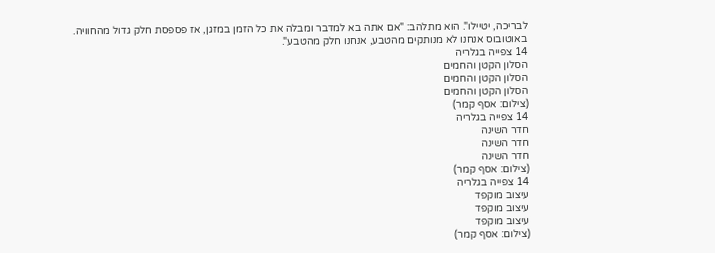לבריכה, יטיילו". הוא מתלהב: "אם אתה בא למדבר ומבלה את כל הזמן במזגן, אז פספסת חלק גדול מהחוויה. באוטובוס אנחנו לא מנותקים מהטבע, אנחנו חלק מהטבע".
14 צפייה בגלריה
הסלון הקטן והחמים
הסלון הקטן והחמים
הסלון הקטן והחמים
(צילום: אסף קמר)
14 צפייה בגלריה
חדר השינה
חדר השינה
חדר השינה
(צילום: אסף קמר)
14 צפייה בגלריה
עיצוב מוקפד
עיצוב מוקפד
עיצוב מוקפד
(צילום: אסף קמר)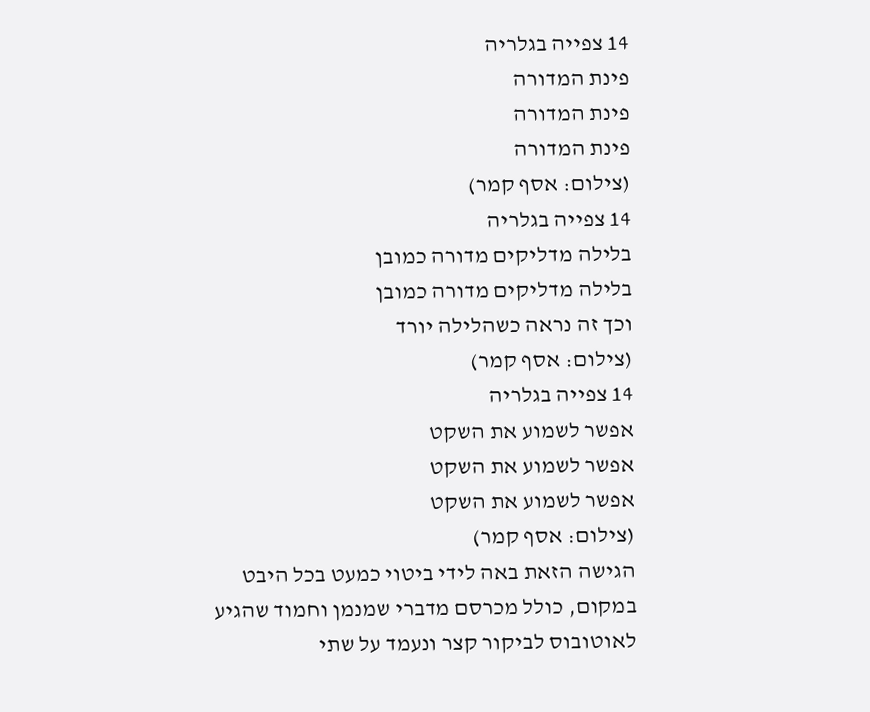14 צפייה בגלריה
פינת המדורה
פינת המדורה
פינת המדורה
(צילום: אסף קמר)
14 צפייה בגלריה
בלילה מדליקים מדורה כמובן
בלילה מדליקים מדורה כמובן
וכך זה נראה כשהלילה יורד
(צילום: אסף קמר)
14 צפייה בגלריה
אפשר לשמוע את השקט
אפשר לשמוע את השקט
אפשר לשמוע את השקט
(צילום: אסף קמר)
הגישה הזאת באה לידי ביטוי כמעט בכל היבט במקום, כולל מכרסם מדברי שמנמן וחמוד שהגיע לאוטובוס לביקור קצר ונעמד על שתי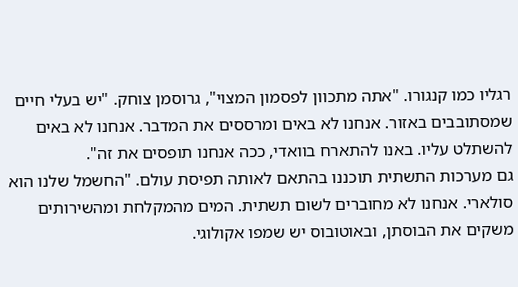רגליו כמו קנגורו. "אתה מתכוון לפסמון המצוי", גרוסמן צוחק. "יש בעלי חיים שמסתובבים באזור. אנחנו לא באים ומרססים את המדבר. אנחנו לא באים להשתלט עליו. באנו להתארח בוואדי, ככה אנחנו תופסים את זה".
גם מערכות התשתית תוכננו בהתאם לאותה תפיסת עולם. "החשמל שלנו הוא סולארי. אנחנו לא מחוברים לשום תשתית. המים מהמקלחת ומהשירותים משקים את הבוסתן, ובאוטובוס יש שמפו אקולוגי.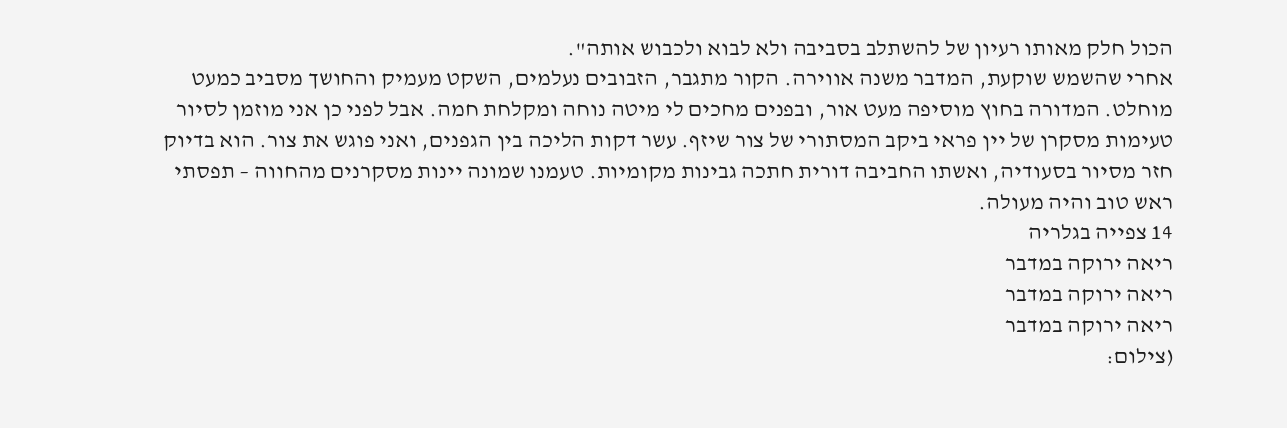הכול חלק מאותו רעיון של להשתלב בסביבה ולא לבוא ולכבוש אותה".
אחרי שהשמש שוקעת, המדבר משנה אווירה. הקור מתגבר, הזבובים נעלמים, השקט מעמיק והחושך מסביב כמעט מוחלט. המדורה בחוץ מוסיפה מעט אור, ובפנים מחכים לי מיטה נוחה ומקלחת חמה. אבל לפני כן אני מוזמן לסיור טעימות מסקרן של יין פראי ביקב המסתורי של צור שיזף. עשר דקות הליכה בין הגפנים, ואני פוגש את צור. הוא בדיוק חזר מסיור בסעודיה, ואשתו החביבה דורית חתכה גבינות מקומיות. טעמנו שמונה יינות מסקרנים מהחווה – תפסתי ראש טוב והיה מעולה.
14 צפייה בגלריה
ריאה ירוקה במדבר
ריאה ירוקה במדבר
ריאה ירוקה במדבר
(צילום: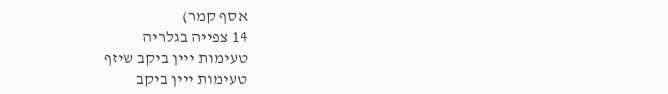אסף קמר)
14 צפייה בגלריה
טעימות ייין ביקב שיזף
טעימות ייין ביקב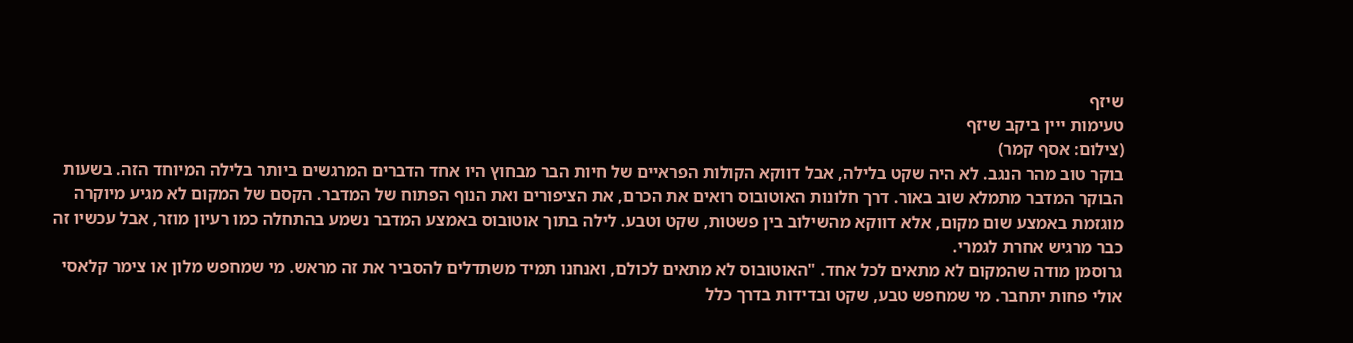שיזף
טעימות ייין ביקב שיזף
(צילום: אסף קמר)
בוקר טוב מהר הנגב. לא היה שקט בלילה, אבל דווקא הקולות הפראיים של חיות הבר מבחוץ היו אחד הדברים המרגשים ביותר בלילה המיוחד הזה. בשעות הבוקר המדבר מתמלא שוב באור. דרך חלונות האוטובוס רואים את הכרם, את הציפורים ואת הנוף הפתוח של המדבר. הקסם של המקום לא מגיע מיוקרה מוגזמת באמצע שום מקום, אלא דווקא מהשילוב בין פשטות, שקט וטבע. לילה בתוך אוטובוס באמצע המדבר נשמע בהתחלה כמו רעיון מוזר, אבל עכשיו זה כבר מרגיש אחרת לגמרי.
גרוסמן מודה שהמקום לא מתאים לכל אחד. "האוטובוס לא מתאים לכולם, ואנחנו תמיד משתדלים להסביר את זה מראש. מי שמחפש מלון או צימר קלאסי אולי פחות יתחבר. מי שמחפש טבע, שקט ובדידות בדרך כלל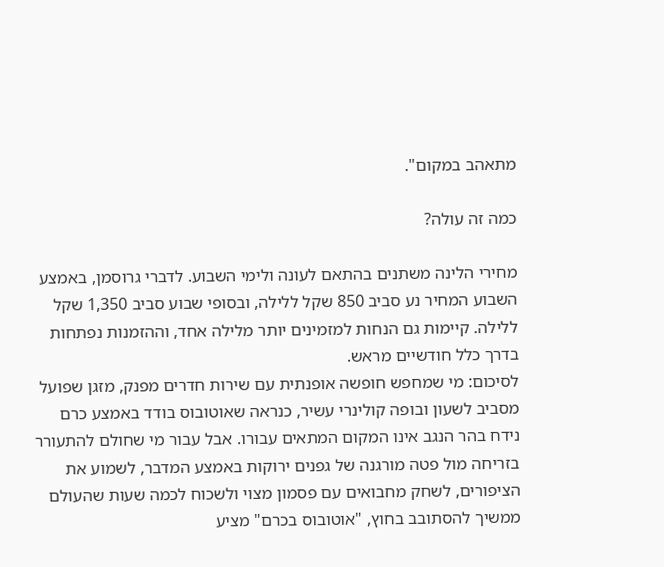מתאהב במקום".

כמה זה עולה?

מחירי הלינה משתנים בהתאם לעונה ולימי השבוע. לדברי גרוסמן, באמצע השבוע המחיר נע סביב 850 שקל ללילה, ובסופי שבוע סביב 1,350 שקל ללילה. קיימות גם הנחות למזמינים יותר מלילה אחד, וההזמנות נפתחות בדרך כלל חודשיים מראש.
לסיכום: מי שמחפש חופשה אופנתית עם שירות חדרים מפנק, מזגן שפועל מסביב לשעון ובופה קולינרי עשיר, כנראה שאוטובוס בודד באמצע כרם נידח בהר הנגב אינו המקום המתאים עבורו. אבל עבור מי שחולם להתעורר בזריחה מול פטה מורגנה של גפנים ירוקות באמצע המדבר, לשמוע את הציפורים, לשחק מחבואים עם פסמון מצוי ולשכוח לכמה שעות שהעולם ממשיך להסתובב בחוץ, "אוטובוס בכרם" מציע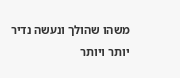משהו שהולך ונעשה נדיר יותר ויותר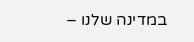במדינה שלנו –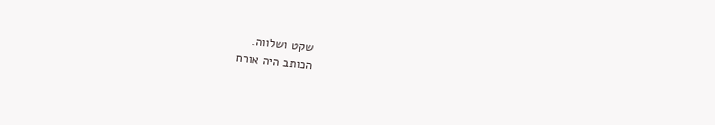שקט ושלווה.
הכותב היה אורח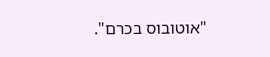"אוטובוס בכרם".